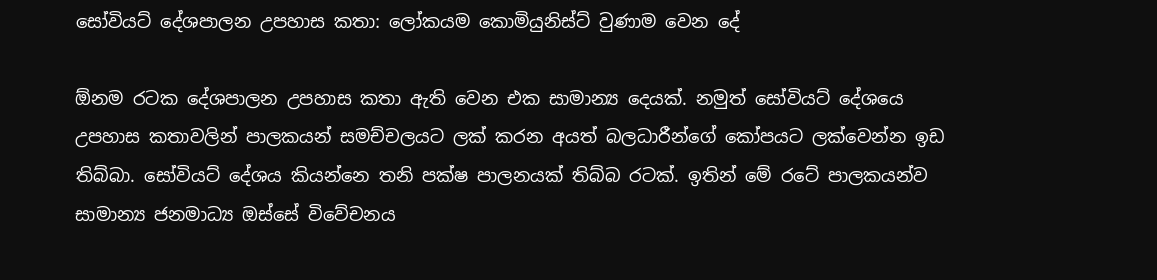සෝවියට් දේශපාලන උපහාස කතා: ලෝකයම කොමියුනිස්ට් වුණාම වෙන දේ

ඕනම රටක දේශපාලන උපහාස කතා ඇති වෙන එක සාමාන්‍ය දෙයක්. නමුත් සෝවියට් දේශයෙ උපහාස කතාවලින් පාලකයන් සමච්චලයට ලක් කරන අයත් බලධාරීන්ගේ කෝපයට ලක්වෙන්න ඉඩ තිබ්බා. සෝවියට් දේශය කියන්නෙ තනි පක්ෂ පාලනයක් තිබ්බ රටක්. ඉතින් මේ රටේ පාලකයන්ව සාමාන්‍ය ජනමාධ්‍ය ඔස්සේ විවේචනය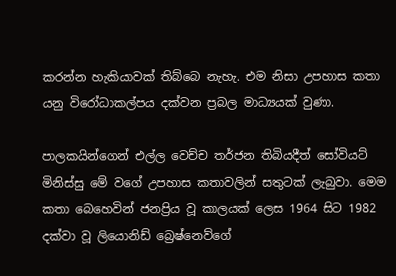කරන්න හැකියාවක් තිබ්බෙ නැහැ. එම නිසා උපහාස කතා යනු විරෝධාකල්පය දක්වන ප්‍රබල මාධ්‍යයක් වුණා.

පාලකයින්ගෙන් එල්ල වෙච්ච තර්ජන තිබියදීත් සෝවියට් මිනිස්සු මේ වගේ උපහාස කතාවලින් සතුටක් ලැබුවා. මෙම කතා බෙහෙවින් ජනප්‍රිය වූ කාලයක් ලෙස 1964 සිට 1982 දක්වා වූ ලියොනිඩ් බ්‍රෙෂ්නෙව්ගේ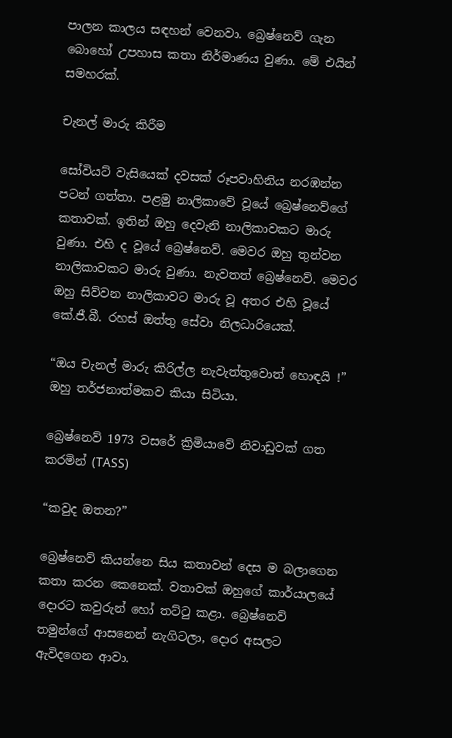පාලන කාලය සඳහන් ව‍ෙනවා. බ්‍රෙෂ්නෙව් ගැන බොහෝ උපහාස කතා නිර්මාණය වුණා. මේ එයින් සමහරක්.

චැනල් මාරු කිරීම

සෝවියට් වැසියෙක් දවසක් රූපවාහිනිය නරඹන්න පටන් ගත්තා. පළමු නාලිකාවේ වූයේ බ්‍රෙෂ්නෙව්ගේ කතාවක්. ඉතින් ඔහු දෙවැනි නාලිකාවකට මාරු වුණා. එහි ද වූයේ බ්‍රෙෂ්නෙව්. මෙවර ඔහු තුන්වන නාලිකාවකට මාරු වුණා. නැවතත් බ්‍රෙෂ්නෙව්. මෙවර ඔහු සිව්වන නාලිකාවට මාරු වූ අතර එහි වූයේ කේ.ජී.බී. රහස් ඔත්තු සේවා නිලධාරියෙක්.

“ඔය චැනල් මාරු කිරිල්ල නැවැත්තුවොත් හොඳයි !” ඔහු තර්ජනාත්මකව කියා සිටියා.

බ්‍රෙෂ්නෙව් 1973 වසරේ ක්‍රිමියාවේ නිවාඩුවක් ගත කරමින් (TASS)

“කවුද ඔතන?”

බ්‍රෙෂ්නෙව් කියන්නෙ සිය කතාවන් දෙස ම බලාගෙන කතා කරන කෙනෙක්. වතාවක් ඔහුගේ කාර්යාලයේ දොරට කවුරුන් හෝ තට්ටු කළා. බ්‍රෙෂ්නෙව් තමුන්ගේ ආසනෙන් නැගිටලා, දොර අසලට ඇවිදගෙන ආවා.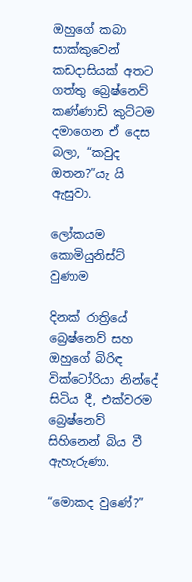ඔහුගේ කබා සාක්කුවෙන් කඩදාසියක් අතට ගත්තු බ්‍රෙෂ්නෙව් කණ්ණාඩි කුට්ටම දමාගෙන ඒ දෙස බලා, “කවුද ඔතන?”යැ යි ඇසුවා.

ලෝකයම කොමියුනිස්ට් වුණාම

දිනක් රාත්‍රියේ බ්‍රෙෂ්නෙව් සහ ඔහුගේ බිරිඳ වික්ටෝරියා නින්දේ සිටිය දී, එක්වරම බ්‍රෙෂ්නෙව් සිහිනෙන් බිය වී ඇහැරුණා.

“මොකද වුණේ?”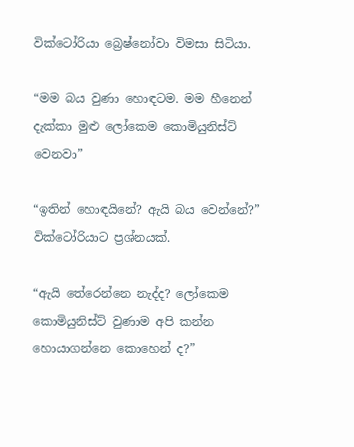වික්ටෝරියා බ්‍රෙෂ්නෝවා විමසා සිටියා.

“මම බය වුණා හොඳටම. මම හීනෙන් දැක්කා මුළු ලෝකෙම කොමියුනිස්ට් වෙනවා”

“ඉතින් හොඳයිනේ? ඇයි බය වෙන්නේ?” වික්ටෝරියාට ප්‍රශ්නයක්.

“ඇයි තේරෙන්නෙ නැද්ද? ලෝකෙම කොමියුනිස්ට් වුණාම අපි කන්න හොයාගන්නෙ කොහෙන් ද?”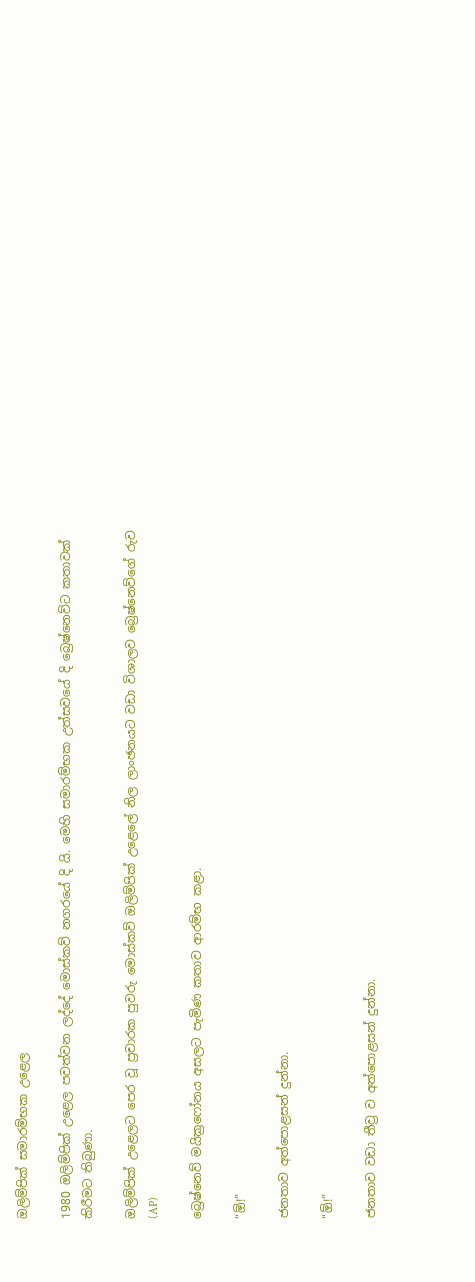ඔලිම්පික් සමාරම්භක උළෙල

1980 ඔලිම්පික් උළෙල පවත්වන ලද්දේ මොස්කව් නගරයේ දි යි. මෙහි සමාරම්භක උත්සවයේ දි බ්‍රෙෂ්නෙව්ට කතාවක් කිරීමට තිබුණා.

ඔලිම්පික් උළෙලට පෙර වූ ප්‍රචාරක පුවරු මොස්කව් ඔලිම්පික් උළෙලේ නිල ලාංඡනයට වඩා විශාලව බ්‍රෙෂ්නෙව්ගේ රුව (AP)

බ්‍රෙෂ්නෙව් මයික්‍රෆෝනය අසලට පැමිණ කතාව ආරම්භ කළා.

“ඕ!”

ජනතාව අත්පොළසන් දුන්නා.

“ඕ!”

ජනතාව වඩා තීව්‍ර ව අත්පොළසන් දුන්නා.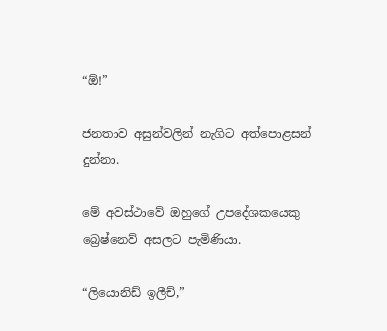“ඕ!”

ජනතාව අසුන්වලින් නැගිට අත්පොළසන් දුන්නා.

මේ අවස්ථාවේ ඔහුගේ උපදේශකය‍ෙකු බ්‍රෙෂ්නෙව් අසලට පැමිණියා.

“ලියොනිඩ් ඉලීච්,”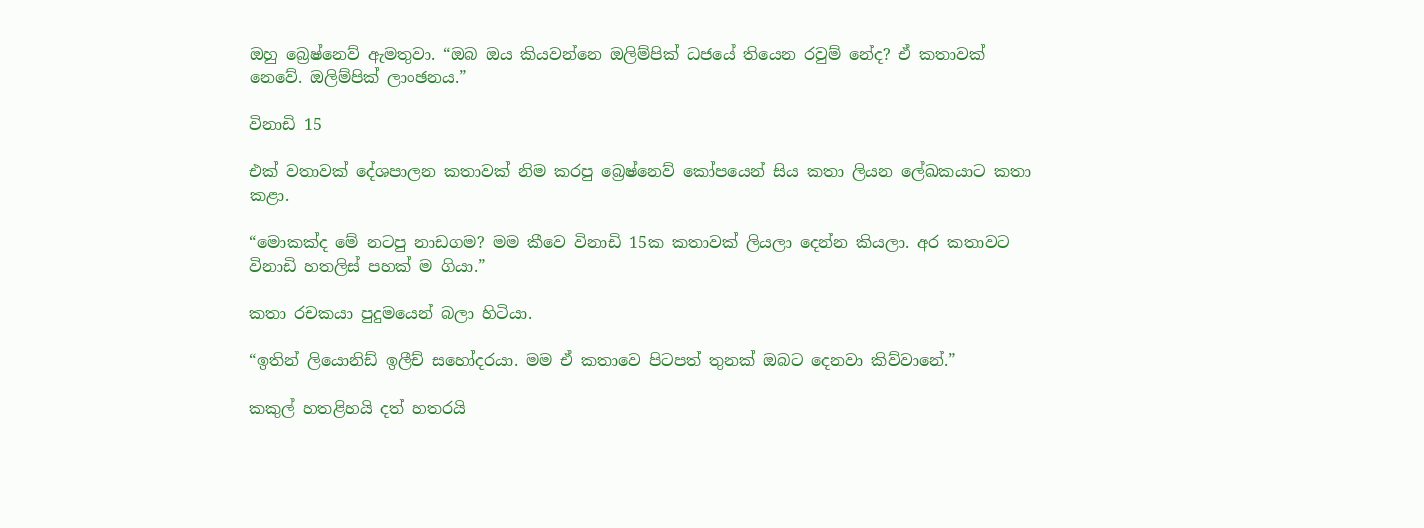ඔහු බ්‍රෙෂ්නෙව් ඇමතුවා. “ඔබ ඔය කියවන්නෙ ඔලිම්පික් ධජයේ තියෙන රවුම් නේද? ඒ කතාවක් නෙවේ. ඔලිම්පික් ලාංඡනය.”

විනාඩි 15

එක් වතාවක් දේශපාලන කතාවක් නිම කරපු බ්‍රෙෂ්නෙව් කෝපයෙන් සිය කතා ලියන ලේඛකයාට කතා කළා.

“මොකක්ද මේ නටපු නාඩගම? මම කීවෙ විනාඩි 15ක කතාවක් ලියලා දෙන්න කියලා. අර කතාවට විනාඩි හතලිස් පහක් ම ගියා.”

කතා රචකයා පුදුමයෙන් බලා හිටියා.

“ඉතින් ලියොනිඩ් ඉලීච් සහෝදරයා. මම ඒ කතාවෙ පිටපත් තුනක් ඔබට දෙනවා කිව්වානේ.”

කකුල් හතළිහයි දත් හතරයි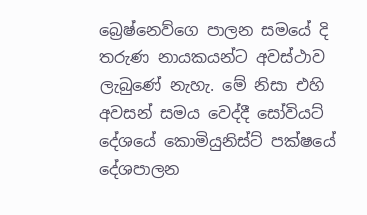බ්‍රෙෂ්නෙව්ගෙ පාලන සමයේ දි තරුණ නායකයන්ට අවස්ථාව ලැබුණේ නැහැ. මේ නිසා එහි අවසන් සමය වෙද්දී සෝවියට් දේශයේ කොමියුනිස්ට් පක්ෂයේ දේශපාලන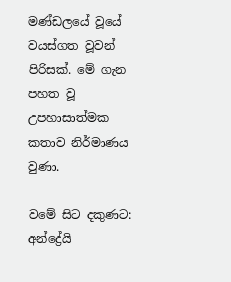මණ්ඩලයේ වූයේ වයස්ගත වූවන් පිරිසක්. මේ ගැන පහත වූ උපහාසාත්මක කතාව නිර්මාණය වුණා.

වමේ සිට දකුණට: අන්ද්‍රේයි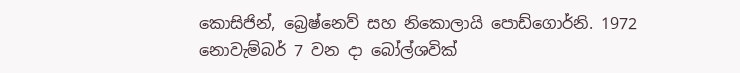කොසිජින්, බ්‍රෙෂ්නෙව් සහ නිකොලායි පොඩ්ගොර්නි. 1972 නොවැම්බර් 7 වන දා බෝල්ශවික්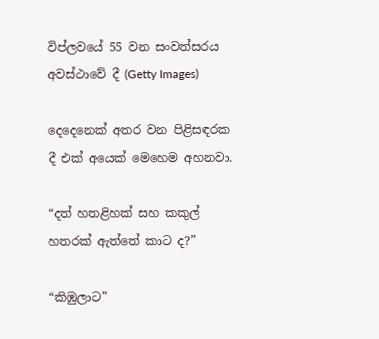විප්ලවයේ 55 වන සංවත්සරය අවස්ථාවේ දී (Getty Images)

දෙදෙනෙක් අතර වන පිළිසඳරක දී එක් අයෙක් මෙහෙම අහනවා.

“දත් හතළිහක් සහ කකුල් හතරක් ඇත්තේ කාට ද?”

“කිඹුලාට”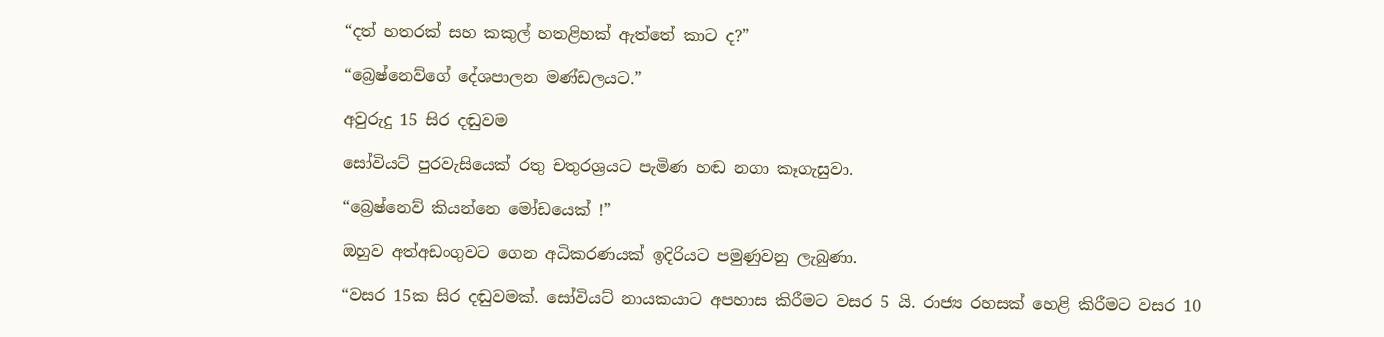“දත් හතරක් සහ කකුල් හතළිහක් ඇත්තේ කාට ද?”

“බ්‍රෙෂ්නෙව්ගේ දේශපාලන මණ්ඩලයට.”

අවුරුදු 15 සිර දඬුවම

සෝවියට් පුරවැසියෙක් රතු චතුරශ්‍රයට පැමිණ හඬ නගා කෑගැසුවා.

“බ්‍රෙෂ්නෙව් කියන්නෙ මෝඩයෙක් !”

ඔහුව අත්අඩංගුවට ගෙන අධිකරණයක් ඉදිරියට පමුණුවනු ලැබුණා.

“වසර 15ක සිර දඬුවමක්. සෝවියට් නායකයාට අපහාස කිරීමට වසර 5 යි. රාජ්‍ය රහසක් හෙළි කිරීමට වසර 10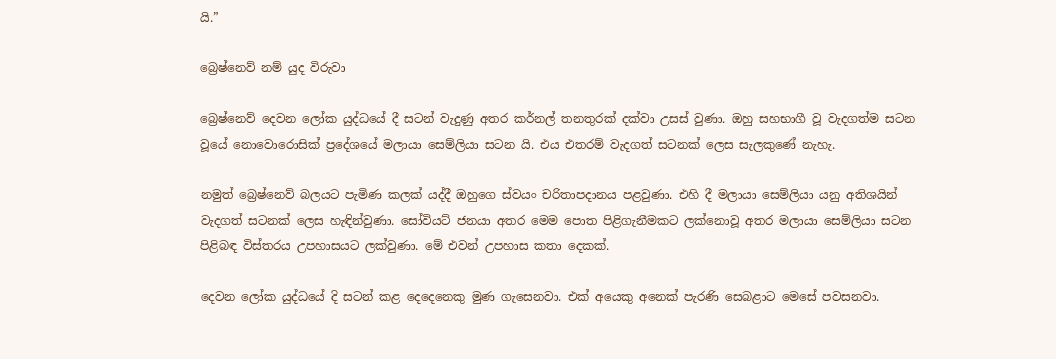යි.”

බ්‍රෙෂ්නෙව් නම් යුද විරුවා

බ්‍රෙෂ්නෙව් දෙවන ලෝක යුද්ධයේ දී සටන් වැදුණු අතර කර්නල් තනතුරක් දක්වා උසස් වුණා. ඔහු සහභාගී වූ වැදගත්ම සටන වූයේ නොවොරොසික් ප්‍රදේශයේ මලායා සෙම්ලියා සටන යි. එය එතරම් වැදගත් සටනක් ලෙස සැලකුණේ නැහැ.

නමුත් බ්‍රෙෂ්නෙව් බලයට පැමිණ කලක් යද්දී ඔහුගෙ ස්වයං චරිතාපදානය පළවුණා. එහි දී මලායා සෙම්ලියා යනු අතිශයින් වැදගත් සටනක් ලෙස හැඳින්වුණා. සෝවියට් ජනයා අතර මෙම පොත පිළිගැනීමකට ලක්නොවූ අතර මලායා සෙම්ලියා සටන පිළිබඳ විස්තරය උපහාසයට ලක්වුණා. මේ එවන් උපහාස කතා දෙකක්.

දෙවන ලෝක යුද්ධයේ දි සටන් කළ දෙදෙන‍ෙකු මුණ ගැසෙනවා. එක් අයෙකු අනෙක් පැරණි සෙබළාට මෙසේ පවසනවා.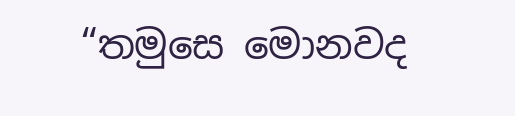“තමුසෙ මොනවද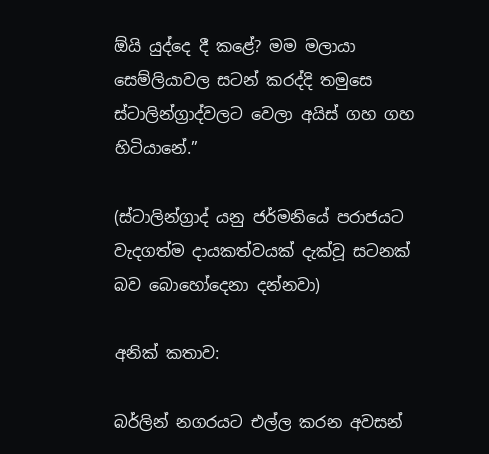ඕයි යුද්දෙ දී කළේ? මම මලායා සෙම්ලියාවල සටන් කරද්දි තමුසෙ ස්ටාලින්ග්‍රාද්වලට වෙලා අයිස් ගහ ගහ හිටියානේ.”

(ස්ටාලින්ග්‍රාද් යනු ජර්මනියේ පරාජයට වැදගත්ම දායකත්වයක් දැක්වූ සටනක් බව බොහෝදෙනා දන්නවා)

අනික් කතාව:

බර්ලින් නගරයට එල්ල කරන අවසන්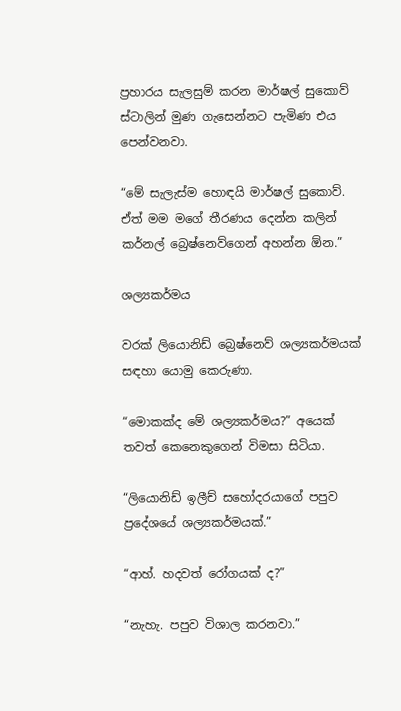ප්‍රහාරය සැලසුම් කරන මාර්ෂල් සුකොව් ස්ටාලින් මුණ ගැසෙන්නට පැමිණ එය පෙන්වනවා.

“මේ සැලැස්ම හොඳයි මාර්ෂල් සුකොව්. ඒත් මම මගේ තීරණය දෙන්න කලින් කර්නල් බ්‍රෙෂ්නෙව්ගෙන් අහන්න ඕන.”

ශල්‍යකර්මය

වරක් ලියොනිඩ් බ්‍රෙෂ්නෙව් ශල්‍යකර්මයක් සඳහා යොමු කෙරුණා.

“මොකක්ද මේ ශල්‍යකර්මය?” අයෙක් තවත් කෙනෙකුගෙන් විමසා සිටියා.

“ලියොනිඩ් ඉලීච් සහෝදරයාගේ පපුව ප්‍රදේශයේ ශල්‍යකර්මයක්.”

“ආහ්. හදවත් රෝගයක් ද?”

“නැහැ. පපුව විශාල කරනවා.”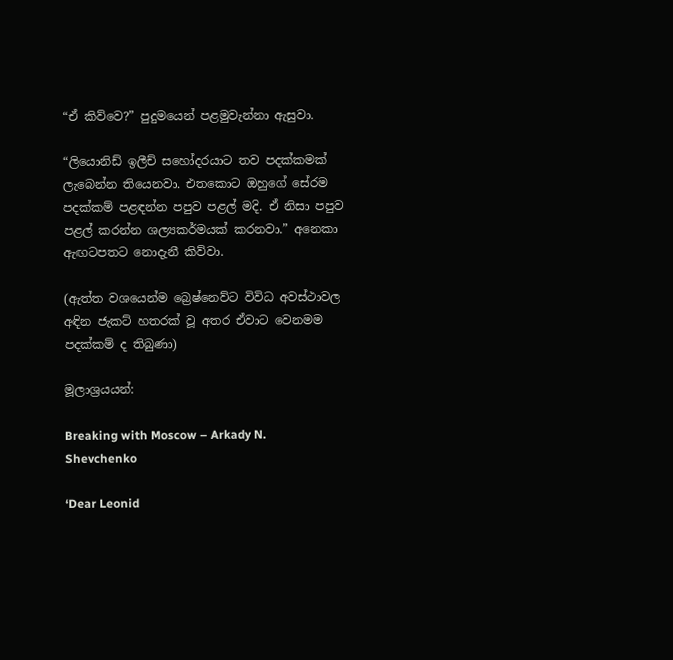“ඒ කිව්වෙ?” පුදුමයෙන් පළමුවැන්නා ඇසුවා.

“ලියොනිඩ් ඉලීච් සහෝදරයාට තව පදක්කමක් ලැබෙන්න තියෙනවා. එතකොට ඔහුගේ සේරම පදක්කම් පළඳන්න පපුව පළල් මදි. ඒ නිසා පපුව පළල් කරන්න ශල්‍යකර්මයක් කරනවා.” අනෙකා ඇඟටපතට නොදැනී කිව්වා.

(ඇත්ත වශයෙන්ම බ්‍රෙෂ්නෙව්ට විවිධ අවස්ථාවල අඳින ජැකට් හතරක් වූ අතර ඒවාට වෙනමම පදක්කම් ද තිබුණා)

මූලාශ්‍රයයන්:

Breaking with Moscow – Arkady N. Shevchenko

‘Dear Leonid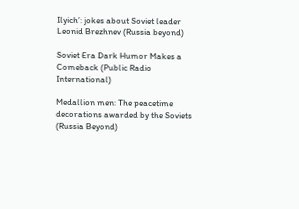Ilyich’: jokes about Soviet leader Leonid Brezhnev (Russia beyond)

Soviet Era Dark Humor Makes a Comeback (Public Radio International)

Medallion men: The peacetime decorations awarded by the Soviets (Russia Beyond)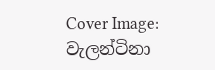Cover Image: වැලන්ටිනා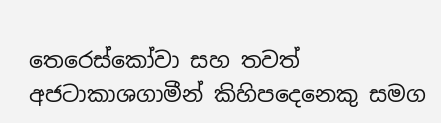තෙරෙස්කෝවා සහ තවත් අජටාකාශගාමීන් කිහිපදෙනෙකු සමග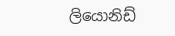ලියොනිඩ්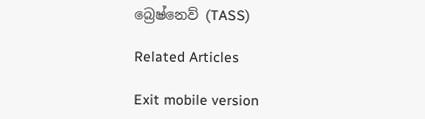බ්‍රෙෂ්නෙව් (TASS)

Related Articles

Exit mobile version